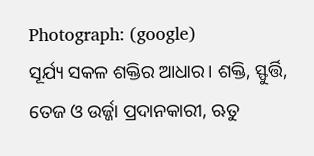Photograph: (google)
ସୂର୍ଯ୍ୟ ସକଳ ଶକ୍ତିର ଆଧାର। ଶକ୍ତି, ସ୍ଫୁର୍ତ୍ତି, ତେଜ ଓ ଉର୍ଜ୍ଜା ପ୍ରଦାନକାରୀ, ଋତୁ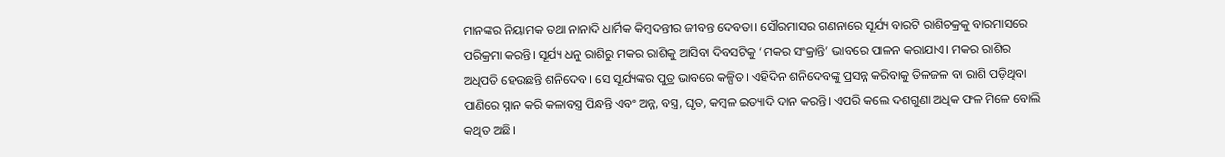ମାନଙ୍କର ନିୟାମକ ତଥା ନାନାଦି ଧାର୍ମିକ କିମ୍ବଦନ୍ତୀର ଜୀବନ୍ତ ଦେବତା। ସୌରମାସର ଗଣନାରେ ସୂର୍ଯ୍ୟ ବାରଟି ରାଶିଚକ୍ରକୁ ବାରମାସରେ ପରିକ୍ରମା କରନ୍ତି। ସୂର୍ଯ୍ୟ ଧନୁ ରାଶିରୁ ମକର ରାଶିକୁ ଆସିବା ଦିବସଟିକୁ ‘ମକର ସଂକ୍ରାନ୍ତି’ ଭାବରେ ପାଳନ କରାଯାଏ। ମକର ରାଶିର ଅଧିପତି ହେଉଛନ୍ତି ଶନିଦେବ। ସେ ସୂର୍ଯ୍ୟଙ୍କର ପୁତ୍ର ଭାବରେ କଳ୍ପିତ। ଏହିଦିନ ଶନିଦେବଙ୍କୁ ପ୍ରସନ୍ନ କରିବାକୁ ତିଳଜଳ ବା ରାଶି ପଡ଼ିଥିବା ପାଣିରେ ସ୍ନାନ କରି କଳାବସ୍ତ୍ର ପିନ୍ଧନ୍ତି ଏବଂ ଅନ୍ନ, ବସ୍ତ୍ର, ଘୃତ, କମ୍ବଳ ଇତ୍ୟାଦି ଦାନ କରନ୍ତି। ଏପରି କଲେ ଦଶଗୁଣା ଅଧିକ ଫଳ ମିଳେ ବୋଲି କଥିତ ଅଛି।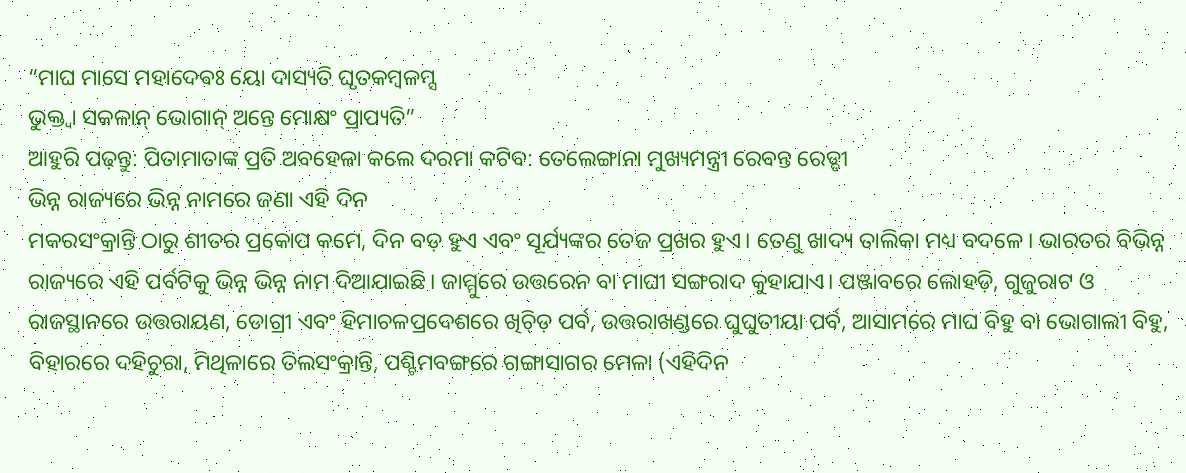“ମାଘ ମାସେ ମହାଦେଵଃ ୟୋ ଦାସ୍ୟତି ଘୃତକମ୍ବଳମ୍ସ
ଭୁକ୍ତ୍ଵା ସକଳାନ୍ ଭୋଗାନ୍ ଅନ୍ତେ ମୋକ୍ଷଂ ପ୍ରାପ୍ୟତି”
ଆହୁରି ପଢ଼ନ୍ତୁ: ପିତାମାତାଙ୍କ ପ୍ରତି ଅବହେଳା କଲେ ଦରମା କଟିବ: ତେଲେଙ୍ଗାନା ମୁଖ୍ୟମନ୍ତ୍ରୀ ରେବନ୍ତ ରେଡ୍ଡୀ
ଭିନ୍ନ ରାଜ୍ୟରେ ଭିନ୍ନ ନାମରେ ଜଣା ଏହି ଦିନ
ମକରସଂକ୍ରାନ୍ତି ଠାରୁ ଶୀତର ପ୍ରକୋପ କମେ, ଦିନ ବଡ଼ ହୁଏ ଏବଂ ସୂର୍ଯ୍ୟଙ୍କର ତେଜ ପ୍ରଖର ହୁଏ। ତେଣୁ ଖାଦ୍ୟ ତାଲିକା ମଧ୍ୟ ବଦଳେ। ଭାରତର ବିଭିନ୍ନ ରାଜ୍ୟରେ ଏହି ପର୍ବଟିକୁ ଭିନ୍ନ ଭିନ୍ନ ନାମ ଦିଆଯାଇଛି। ଜାମ୍ମୁରେ ଉତ୍ତରେନ ବା ମାଘୀ ସଙ୍ଗରାଦ କୁହାଯାଏ। ପଞ୍ଜାବରେ ଲୋହଡ଼ି, ଗୁଜୁରାଟ ଓ ରାଜସ୍ଥାନରେ ଉତ୍ତରାୟଣ, ଡୋଗ୍ରୀ ଏବଂ ହିମାଚଳପ୍ରଦେଶରେ ଖିଚ୍ଡ଼ି ପର୍ବ, ଉତ୍ତରାଖଣ୍ଡରେ ଘୁଘୁତୀୟା ପର୍ବ, ଆସାମରେ ମାଘ ବିହୁ ବା ଭୋଗାଲୀ ବିହୁ, ବିହାରରେ ଦହିଚୁରା, ମିଥିଳାରେ ତିଲସଂକ୍ରାନ୍ତି, ପଶ୍ଚିମବଙ୍ଗରେ ଗଙ୍ଗାସାଗର ମେଳା (ଏହିଦିନ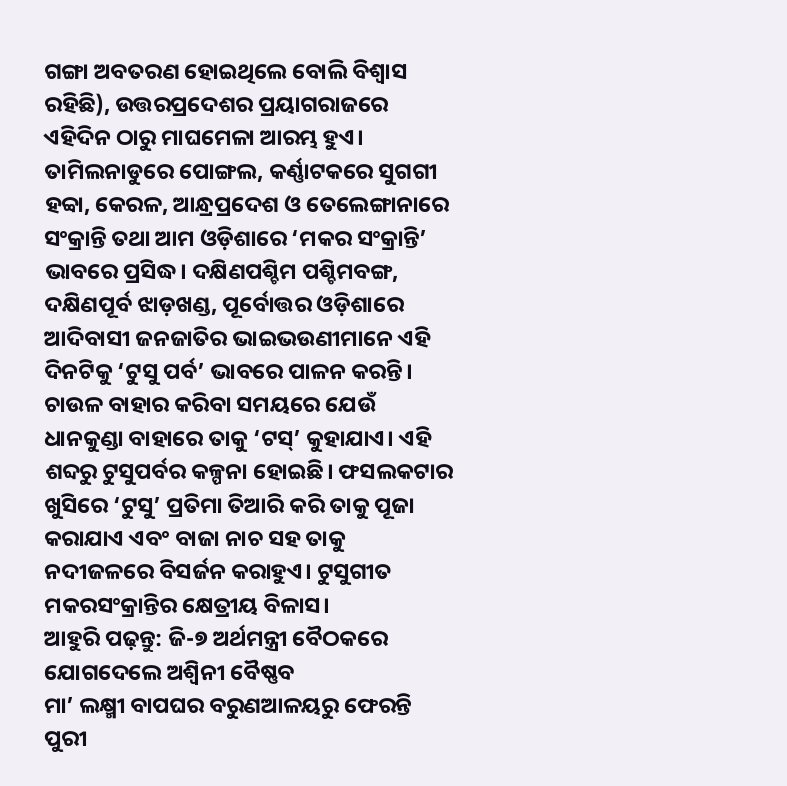ଗଙ୍ଗା ଅବତରଣ ହୋଇଥିଲେ ବୋଲି ବିଶ୍ୱାସ ରହିଛି), ଉତ୍ତରପ୍ରଦେଶର ପ୍ରୟାଗରାଜରେ ଏହିଦିନ ଠାରୁ ମାଘମେଳା ଆରମ୍ଭ ହୁଏ। ତାମିଲନାଡୁରେ ପୋଙ୍ଗଲ, କର୍ଣ୍ଣାଟକରେ ସୁଗଗୀ ହବ୍ବା, କେରଳ, ଆନ୍ଧ୍ରପ୍ରଦେଶ ଓ ତେଲେଙ୍ଗାନାରେ ସଂକ୍ରାନ୍ତି ତଥା ଆମ ଓଡ଼ିଶାରେ ‘ମକର ସଂକ୍ରାନ୍ତି’ ଭାବରେ ପ୍ରସିଦ୍ଧ। ଦକ୍ଷିଣପଶ୍ଚିମ ପଶ୍ଚିମବଙ୍ଗ, ଦକ୍ଷିଣପୂର୍ବ ଝାଡ଼ଖଣ୍ଡ, ପୂର୍ବୋତ୍ତର ଓଡ଼ିଶାରେ ଆଦିବାସୀ ଜନଜାତିର ଭାଇଭଉଣୀମାନେ ଏହି ଦିନଟିକୁ ‘ଟୁସୁ ପର୍ବ’ ଭାବରେ ପାଳନ କରନ୍ତି। ଚାଉଳ ବାହାର କରିବା ସମୟରେ ଯେଉଁ ଧାନକୁଣ୍ଡା ବାହାରେ ତାକୁ ‘ଟସ୍’ କୁହାଯାଏ। ଏହି ଶବ୍ଦରୁ ଟୁସୁପର୍ବର କଳ୍ପନା ହୋଇଛି। ଫସଲକଟାର ଖୁସିରେ ‘ଟୁସୁ’ ପ୍ରତିମା ତିଆରି କରି ତାକୁ ପୂଜା କରାଯାଏ ଏବଂ ବାଜା ନାଚ ସହ ତାକୁ ନଦୀଜଳରେ ବିସର୍ଜନ କରାହୁଏ। ଟୁସୁଗୀତ ମକରସଂକ୍ରାନ୍ତିର କ୍ଷେତ୍ରୀୟ ବିଳାସ।
ଆହୁରି ପଢ଼ନ୍ତୁ: ଜି-୭ ଅର୍ଥମନ୍ତ୍ରୀ ବୈଠକରେ ଯୋଗଦେଲେ ଅଶ୍ବିନୀ ବୈଷ୍ଣବ
ମା’ ଲକ୍ଷ୍ମୀ ବାପଘର ବରୁଣଆଳୟରୁ ଫେରନ୍ତି
ପୁରୀ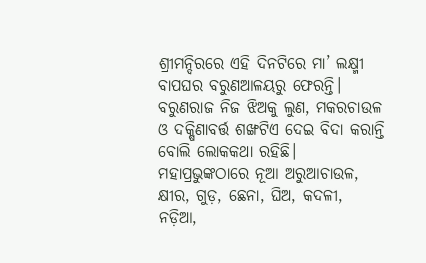ଶ୍ରୀମନ୍ଦିରରେ ଏହି ଦିନଟିରେ ମା’ ଲକ୍ଷ୍ମୀ ବାପଘର ବରୁଣଆଳୟରୁ ଫେରନ୍ତି। ବରୁଣରାଜ ନିଜ ଝିଅକୁ ଲୁଣ, ମକରଚାଉଳ ଓ ଦକ୍ଷିଣାବର୍ତ୍ତ ଶଙ୍ଖଟିଏ ଦେଇ ବିଦା କରାନ୍ତି ବୋଲି ଲୋକକଥା ରହିଛି। ମହାପ୍ରଭୁଙ୍କଠାରେ ନୂଆ ଅରୁଆଚାଉଳ, କ୍ଷୀର, ଗୁଡ଼, ଛେନା, ଘିଅ, କଦଳୀ, ନଡ଼ିଆ,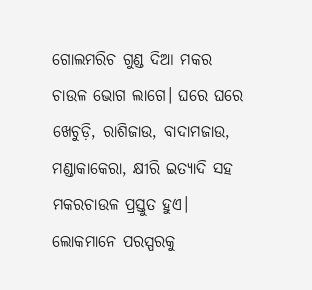ଗୋଲମରିଚ ଗୁଣ୍ଡ ଦିଆ ମକର ଚାଉଳ ଭୋଗ ଲାଗେ। ଘରେ ଘରେ ଖେଚୁଡ଼ି, ରାଶିଜାଉ, ବାଦାମଜାଉ, ମଣ୍ଡାକାକେରା, କ୍ଷୀରି ଇତ୍ୟାଦି ସହ ମକରଚାଉଳ ପ୍ରସ୍ତୁତ ହୁଏ। ଲୋକମାନେ ପରସ୍ପରକୁ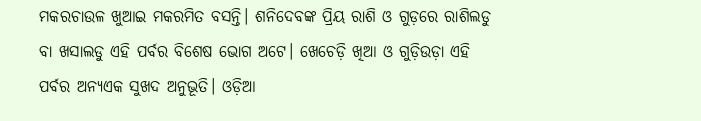ମକରଚାଉଳ ଖୁଆଇ ମକରମିତ ବସନ୍ତି। ଶନିଦେବଙ୍କ ପ୍ରିୟ ରାଶି ଓ ଗୁଡ଼ରେ ରାଶିଲଡୁ ବା ଖସାଲଡୁ ଏହି ପର୍ବର ବିଶେଷ ଭୋଗ ଅଟେ। ଖେଚେଡ଼ି ଖିଆ ଓ ଗୁଡ଼ିଉଡ଼ା ଏହି ପର୍ବର ଅନ୍ୟଏକ ସୁଖଦ ଅନୁଭୂତି। ଓଡ଼ିଆ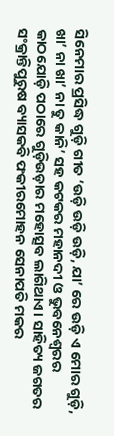ସିନେମାର ପ୍ରସିଦ୍ଧ ଗୁଡ଼ି ଗୀତ ‘ଉଡ଼ି ଉଡ଼ି ଉଡ଼ି, ଯା’ ରେ ଉଡ଼ି ଏ ମୋର ଗୁଡ଼ି, ଖା’ ନା ଖା’ ନା ତୁ କାନି’ ସହ କଟକର ମହାନଦୀ ଓ ଭୁବନେଶ୍ୱରର କାଠଯୋଡ଼ି ପଠାରେ ଗୁଡ଼ିଉଡ଼ାର ମହୋତ୍ସବ ଲାଗିଥାଏ। ସାହିତ୍ୟ ଜଗତର ସଂକ୍ରାନ୍ତିପୁରୁଷ ବ୍ୟାସକବି ଫକୀରମୋହନ ସେନାପତି ମକର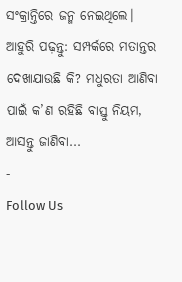ସଂକ୍ରାନ୍ତିରେ ଜନ୍ମ ନେଇଥିଲେ।
ଆହୁରି ପଢ଼ନ୍ତୁ: ସମ୍ପର୍କରେ ମତାନ୍ତର ଦେଖାଯାଉଛି କି? ମଧୁରତା ଆଣିବା ପାଇଁ କ’ଣ ରହିଛି ବାସ୍ତୁ ନିୟମ, ଆସନ୍ତୁ ଜାଣିବା...
-
Follow Us